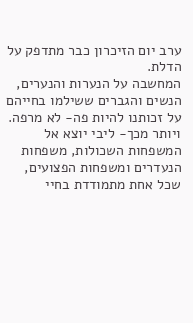ערב יום הזיכרון כבר מתדפק על הדלת.
המחשבה על הנערות והנערים, הנשים והגברים ששילמו בחייהם על זכותנו להיות פה- לא מרפה. ויותר מכך- ליבי יוצא אל המשפחות השכולות, משפחות הנעדרים ומשפחות הפצועים, שכל אחת מתמודדת בחיי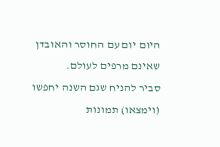היום יום עם החוסר והאובדן שאינם מרפים לעולם.
סביר להניח שגם השנה יחפשו (וימצאו) תמונות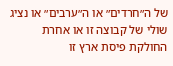של ה״חרדים״ או ה״ערבים״ או נציג שולי של קבוצה זו או אחרת החולקת פיסת ארץ זו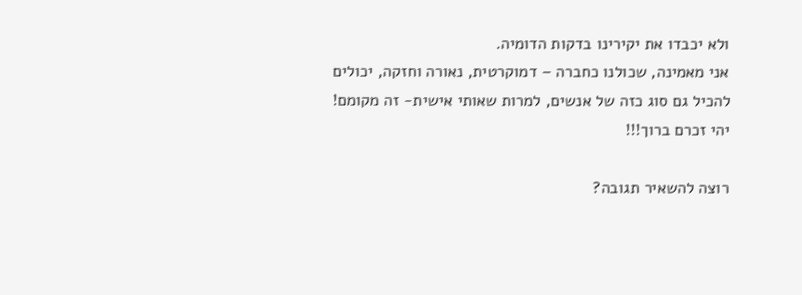ולא יכבדו את יקירינו בדקות הדומיה.
אני מאמינה, שכולנו כחברה – דמוקרטית, נאורה וחזקה, יכולים להכיל גם סוג כזה של אנשים, למרות שאותי אישית- זה מקומם!
יהי זכרם ברוך!!!

רוצה להשאיר תגובה?